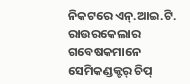ନିକଟରେ ଏନ୍.ଆଇ.ଟି. ରାଉରକେଲାର ଗବେଷକମାନେ ସେମିକଣ୍ଡକ୍ଟର୍ ଚିପ୍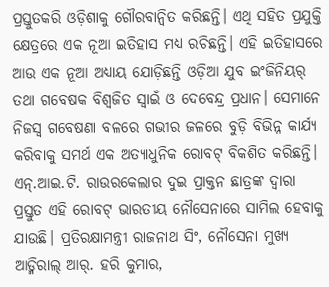ପ୍ରସ୍ତୁତକରି ଓଡ଼ିଶାକୁ ଗୌରବାନ୍ବିତ କରିଛନ୍ତି। ଏଥି ସହିତ ପ୍ରଯୁକ୍ତି କ୍ଷେତ୍ରରେ ଏକ ନୂଆ ଇତିହାସ ମଧ୍ୟ ରଚିଛନ୍ତି। ଏହି ଇତିହାସରେ ଆଉ ଏକ ନୂଆ ଅଧ୍ୟାୟ ଯୋଡ଼ିଛନ୍ତି ଓଡ଼ିଆ ଯୁବ ଇଂଜିନିୟର୍ ତଥା ଗବେଷକ ବିଶ୍ୱଜିତ ସ୍ବାଇଁ ଓ ଦେବେନ୍ଦ୍ର ପ୍ରଧାନ। ସେମାନେ ନିଜସ୍ବ ଗବେଷଣା ବଳରେ ଗଭୀର ଜଳରେ ବୁଡ଼ି ବିଭିନ୍ନ କାର୍ଯ୍ୟ କରିବାକୁ ସମର୍ଥ ଏକ ଅତ୍ୟାଧୁନିକ ରୋବଟ୍ ବିକଶିତ କରିଛନ୍ତି। ଏନ୍.ଆଇ.ଟି. ରାଉରକେଲାର ଦୁଇ ପ୍ରାକ୍ତନ ଛାତ୍ରଙ୍କ ଦ୍ବାରା ପ୍ରସ୍ତୁତ ଏହି ରୋବଟ୍ ଭାରତୀୟ ନୌସେନାରେ ସାମିଲ ହେବାକୁ ଯାଉଛି। ପ୍ରତିରକ୍ଷାମନ୍ତ୍ରୀ ରାଜନାଥ ସିଂ, ନୌସେନା ମୁଖ୍ୟ ଆଡ୍ମିରାଲ୍ ଆର୍. ହରି କୁମାର,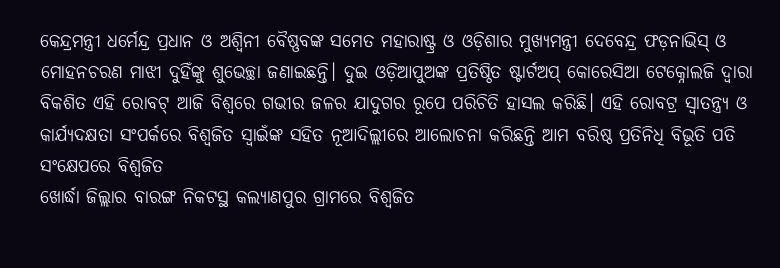କେନ୍ଦ୍ରମନ୍ତ୍ରୀ ଧର୍ମେନ୍ଦ୍ର ପ୍ରଧାନ ଓ ଅଶ୍ୱିନୀ ବୈଷ୍ଣବଙ୍କ ସମେତ ମହାରାଷ୍ଟ୍ର ଓ ଓଡ଼ିଶାର ମୁଖ୍ୟମନ୍ତ୍ରୀ ଦେବେନ୍ଦ୍ର ଫଡ଼ନାଭିସ୍ ଓ ମୋହନଚରଣ ମାଝୀ ଦୁହିଁଙ୍କୁ ଶୁଭେଚ୍ଛା ଜଣାଇଛନ୍ତି। ଦୁଇ ଓଡ଼ିଆପୁଅଙ୍କ ପ୍ରତିଷ୍ଠିତ ଷ୍ଟାର୍ଟଅପ୍ କୋରେସିଆ ଟେକ୍ନୋଲଜି ଦ୍ବାରା ବିକଶିତ ଏହି ରୋବଟ୍ ଆଜି ବିଶ୍ୱରେ ଗଭୀର ଜଳର ଯାଦୁଗର ରୂପେ ପରିଚିତି ହାସଲ କରିଛି। ଏହି ରୋବଟ୍ର ସ୍ବାତନ୍ତ୍ର୍ୟ ଓ କାର୍ଯ୍ୟଦକ୍ଷତା ସଂପର୍କରେ ବିଶ୍ୱଜିତ ସ୍ବାଇଁଙ୍କ ସହିତ ନୂଆଦିଲ୍ଲୀରେ ଆଲୋଚନା କରିଛନ୍ତି ଆମ ବରିଷ୍ଠ ପ୍ରତିନିଧି ବିଭୂତି ପତି
ସଂକ୍ଷେପରେ ବିଶ୍ବଜିତ
ଖୋର୍ଦ୍ଧା ଜିଲ୍ଲାର ବାରଙ୍ଗ ନିକଟସ୍ଥ କଲ୍ୟାଣପୁର ଗ୍ରାମରେ ବିଶ୍ୱଜିତ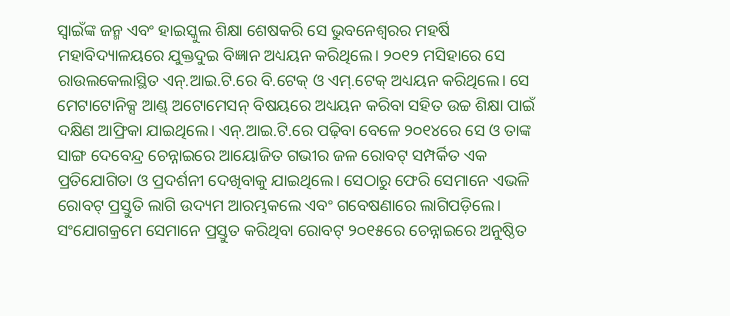ସ୍ବାଇଁଙ୍କ ଜନ୍ମ ଏବଂ ହାଇସ୍କୁଲ ଶିକ୍ଷା ଶେଷକରି ସେ ଭୁବନେଶ୍ବରର ମହର୍ଷି ମହାବିଦ୍ୟାଳୟରେ ଯୁକ୍ତଦୁଇ ବିଜ୍ଞାନ ଅଧ୍ୟୟନ କରିଥିଲେ। ୨୦୧୨ ମସିହାରେ ସେ ରାଉଲକେଲାସ୍ଥିତ ଏନ୍.ଆଇ.ଟି.ରେ ବି.ଟେକ୍ ଓ ଏମ୍.ଟେକ୍ ଅଧ୍ୟୟନ କରିଥିଲେ। ସେ ମେଟାଟୋନିକ୍ସ ଆଣ୍ଡ୍ ଅଟୋମେସନ୍ ବିଷୟରେ ଅଧ୍ୟୟନ କରିବା ସହିତ ଉଚ୍ଚ ଶିକ୍ଷା ପାଇଁ ଦକ୍ଷିଣ ଆଫ୍ରିକା ଯାଇଥିଲେ। ଏନ୍.ଆଇ.ଟି.ରେ ପଢ଼ିବା ବେଳେ ୨୦୧୪ରେ ସେ ଓ ତାଙ୍କ ସାଙ୍ଗ ଦେବେନ୍ଦ୍ର ଚେନ୍ନାଇରେ ଆୟୋଜିତ ଗଭୀର ଜଳ ରୋବଟ୍ ସମ୍ପର୍କିତ ଏକ ପ୍ରତିଯୋଗିତା ଓ ପ୍ରଦର୍ଶନୀ ଦେଖିବାକୁ ଯାଇଥିଲେ। ସେଠାରୁ ଫେରି ସେମାନେ ଏଭଳି ରୋବଟ୍ ପ୍ରସ୍ତୁତି ଲାଗି ଉଦ୍ୟମ ଆରମ୍ଭକଲେ ଏବଂ ଗବେଷଣାରେ ଲାଗିପଡ଼ିଲେ। ସଂଯୋଗକ୍ରମେ ସେମାନେ ପ୍ରସ୍ତୁତ କରିଥିବା ରୋବଟ୍ ୨୦୧୫ରେ ଚେନ୍ନାଇରେ ଅନୁଷ୍ଠିତ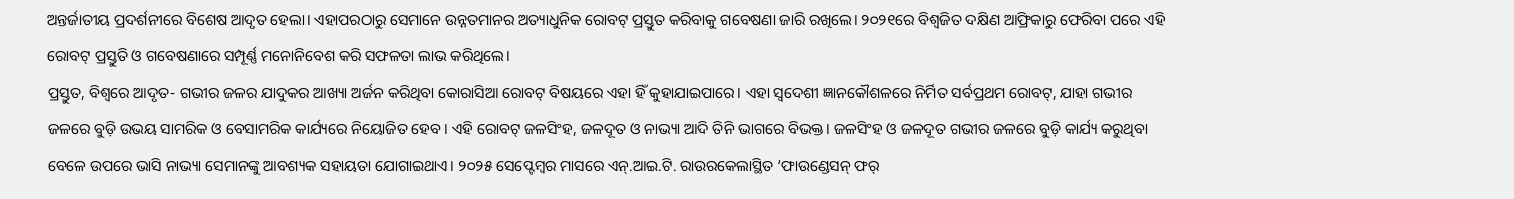ଅନ୍ତର୍ଜାତୀୟ ପ୍ରଦର୍ଶନୀରେ ବିଶେଷ ଆଦୃତ ହେଲା। ଏହାପରଠାରୁ ସେମାନେ ଉନ୍ନତମାନର ଅତ୍ୟାଧୁନିକ ରୋବଟ୍ ପ୍ରସ୍ତୁତ କରିବାକୁ ଗବେଷଣା ଜାରି ରଖିଲେ। ୨୦୨୧ରେ ବିଶ୍ୱଜିତ ଦକ୍ଷିଣ ଆଫ୍ରିକାରୁ ଫେରିବା ପରେ ଏହି ରୋବଟ୍ ପ୍ରସ୍ତୁତି ଓ ଗବେଷଣାରେ ସମ୍ପୂର୍ଣ୍ଣ ମନୋନିବେଶ କରି ସଫଳତା ଲାଭ କରିଥିଲେ।
ପ୍ରସ୍ତୁତ, ବିଶ୍ୱରେ ଆଦୃତ- ଗଭୀର ଜଳର ଯାଦୁକର ଆଖ୍ୟା ଅର୍ଜନ କରିଥିବା କୋରାସିଆ ରୋବଟ୍ ବିଷୟରେ ଏହା ହିଁ କୁହାଯାଇପାରେ। ଏହା ସ୍ବଦେଶୀ ଜ୍ଞାନକୌଶଳରେ ନିର୍ମିତ ସର୍ବପ୍ରଥମ ରୋବଟ୍, ଯାହା ଗଭୀର ଜଳରେ ବୁଡ଼ି ଉଭୟ ସାମରିକ ଓ ବେସାମରିକ କାର୍ଯ୍ୟରେ ନିୟୋଜିତ ହେବ। ଏହି ରୋବଟ୍ ଜଳସିଂହ, ଜଳଦୂତ ଓ ନାଭ୍ୟା ଆଦି ତିନି ଭାଗରେ ବିଭକ୍ତ। ଜଳସିଂହ ଓ ଜଳଦୂତ ଗଭୀର ଜଳରେ ବୁଡ଼ି କାର୍ଯ୍ୟ କରୁଥିବା ବେଳେ ଉପରେ ଭାସି ନାଭ୍ୟା ସେମାନଙ୍କୁ ଆବଶ୍ୟକ ସହାୟତା ଯୋଗାଇଥାଏ। ୨୦୨୫ ସେପ୍ଟେମ୍ବର ମାସରେ ଏନ୍.ଆଇ.ଟି. ରାଉରକେଲାସ୍ଥିତ ‘ଫାଉଣ୍ଡେସନ୍ ଫର୍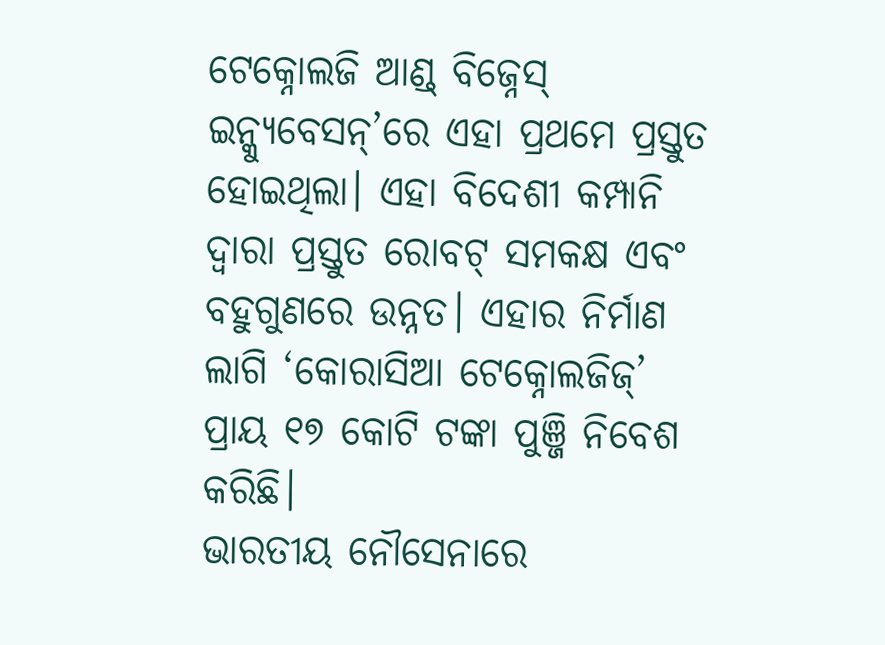ଟେକ୍ନୋଲଜି ଆଣ୍ଡ୍ ବିଜ୍ନେସ୍ ଇନ୍କ୍ୟୁବେସନ୍’ରେ ଏହା ପ୍ରଥମେ ପ୍ରସ୍ତୁତ ହୋଇଥିଲା। ଏହା ବିଦେଶୀ କମ୍ପାନି ଦ୍ବାରା ପ୍ରସ୍ତୁତ ରୋବଟ୍ ସମକକ୍ଷ ଏବଂ ବହୁଗୁଣରେ ଉନ୍ନତ। ଏହାର ନିର୍ମାଣ ଲାଗି ‘କୋରାସିଆ ଟେକ୍ନୋଲଜିଜ୍’ ପ୍ରାୟ ୧୭ କୋଟି ଟଙ୍କା ପୁଞ୍ଜି ନିବେଶ କରିଛି।
ଭାରତୀୟ ନୌସେନାରେ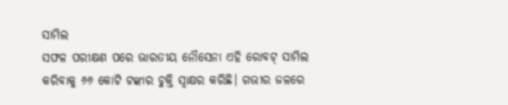ସାମିଲ
ସଫଳ ପରୀକ୍ଷଣ ପରେ ଭାରତୀୟ ନୌସେନା ଏହି ରୋବଟ୍ ସାମିଲ କରିବାକୁ ୬୬ କୋଟି ଟଙ୍କାର ଚୁକ୍ତି ସ୍ବାକ୍ଷର କରିଛି। ଗଭୀର ଜଳରେ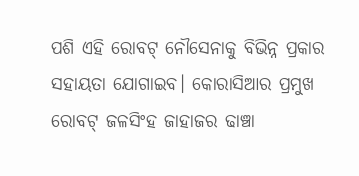ପଶି ଏହି ରୋବଟ୍ ନୌସେନାକୁ ବିଭିନ୍ନ ପ୍ରକାର ସହାୟତା ଯୋଗାଇବ। କୋରାସିଆର ପ୍ରମୁଖ ରୋବଟ୍ ଜଳସିଂହ ଜାହାଜର ଢାଞ୍ଚା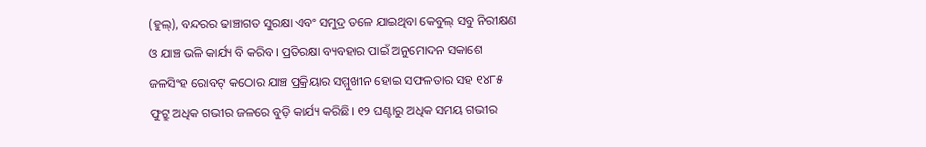(ହୁଲ୍), ବନ୍ଦରର ଢାଞ୍ଚାଗତ ସୁରକ୍ଷା ଏବଂ ସମୁଦ୍ର ତଳେ ଯାଇଥିବା କେବୁଲ୍ ସବୁ ନିରୀକ୍ଷଣ ଓ ଯାଞ୍ଚ ଭଳି କାର୍ଯ୍ୟ ବି କରିବ। ପ୍ରତିରକ୍ଷା ବ୍ୟବହାର ପାଇଁ ଅନୁମୋଦନ ସକାଶେ ଜଳସିଂହ ରୋବଟ୍ କଠୋର ଯାଞ୍ଚ ପ୍ରକ୍ରିୟାର ସମ୍ମୁଖୀନ ହୋଇ ସଫଳତାର ସହ ୧୪୮୫ ଫୁଟ୍ରୁ ଅଧିକ ଗଭୀର ଜଳରେ ବୁଡ଼ି କାର୍ଯ୍ୟ କରିଛି। ୧୨ ଘଣ୍ଟାରୁ ଅଧିକ ସମୟ ଗଭୀର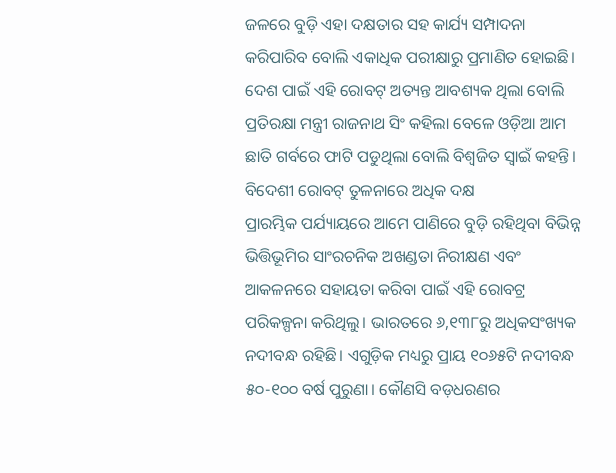ଜଳରେ ବୁଡ଼ି ଏହା ଦକ୍ଷତାର ସହ କାର୍ଯ୍ୟ ସମ୍ପାଦନା କରିପାରିବ ବୋଲି ଏକାଧିକ ପରୀକ୍ଷାରୁ ପ୍ରମାଣିତ ହୋଇଛି। ଦେଶ ପାଇଁ ଏହି ରୋବଟ୍ ଅତ୍ୟନ୍ତ ଆବଶ୍ୟକ ଥିଲା ବୋଲି ପ୍ରତିରକ୍ଷା ମନ୍ତ୍ରୀ ରାଜନାଥ ସିଂ କହିଲା ବେଳେ ଓଡ଼ିଆ ଆମ ଛାତି ଗର୍ବରେ ଫାଟି ପଡୁଥିଲା ବୋଲି ବିଶ୍ୱଜିତ ସ୍ବାଇଁ କହନ୍ତି।
ବିଦେଶୀ ରୋବଟ୍ ତୁଳନାରେ ଅଧିକ ଦକ୍ଷ
ପ୍ରାରମ୍ଭିକ ପର୍ଯ୍ୟାୟରେ ଆମେ ପାଣିରେ ବୁଡ଼ି ରହିଥିବା ବିଭିନ୍ନ ଭିତ୍ତିଭୂମିର ସାଂରଚନିକ ଅଖଣ୍ଡତା ନିରୀକ୍ଷଣ ଏବଂ ଆକଳନରେ ସହାୟତା କରିବା ପାଇଁ ଏହି ରୋବଟ୍ର ପରିକଳ୍ପନା କରିଥିଲୁ। ଭାରତରେ ୬,୧୩୮ରୁ ଅଧିକସଂଖ୍ୟକ ନଦୀବନ୍ଧ ରହିଛି। ଏଗୁଡ଼ିକ ମଧ୍ୟରୁ ପ୍ରାୟ ୧୦୬୫ଟି ନଦୀବନ୍ଧ ୫୦-୧୦୦ ବର୍ଷ ପୁରୁଣା। କୌଣସି ବଡ଼ଧରଣର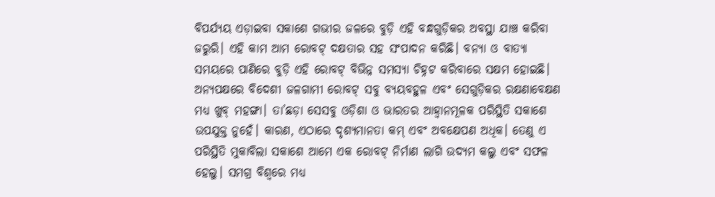ବିପର୍ଯ୍ୟୟ ଏଡ଼ାଇବା ସକାଶେ ଗଭୀର ଜଳରେ ବୁଡ଼ି ଏହି ବନ୍ଧଗୁଡ଼ିକର ଅବସ୍ଥା ଯାଞ୍ଚ କରିବା ଜରୁରି। ଏହି କାମ ଆମ ରୋବଟ୍ ଦକ୍ଷତାର ସହ ସଂପାଦନ କରିଛି। ବନ୍ୟା ଓ ବାତ୍ୟା ସମୟରେ ପାଣିରେ ବୁଡ଼ି ଏହି ରୋବଟ୍ ବିଭିନ୍ନ ସମସ୍ୟା ଚିହ୍ନଟ କରିବାରେ ସକ୍ଷମ ହୋଇଛି। ଅନ୍ୟପକ୍ଷରେ ବିଦେଶୀ ଜଳଗାମୀ ରୋବଟ୍ ସବୁ ବ୍ୟୟବହୁଳ ଏବଂ ସେଗୁଡ଼ିକର ରକ୍ଷଣାବେକ୍ଷଣ ମଧ୍ୟ ଖୁବ୍ ମହଙ୍ଗା। ତା’ଛଡ଼ା ସେସବୁ ଓଡ଼ିଶା ଓ ଭାରତର ଆହ୍ବାନମୂଳକ ପରିସ୍ଥିତି ସକାଶେ ଉପଯୁକ୍ତ ନୁହେଁ। କାରଣ, ଏଠାରେ ଦୃଶ୍ୟମାନତା କମ୍ ଏବଂ ଅବକ୍ଷେପଣ ଅଧିକ। ତେଣୁ ଏ ପରିସ୍ଥିତି ମୁକାବିଲା ସକାଶେ ଆମେ ଏକ ରୋବଟ୍ ନିର୍ମାଣ ଲାଗି ଉଦ୍ୟମ କଲୁ ଏବଂ ସଫଳ ହେଲୁ। ସମଗ୍ର ବିଶ୍ବରେ ମଧ୍ୟ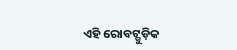ଏହି ରୋବଟ୍ଗୁଡ଼ିକ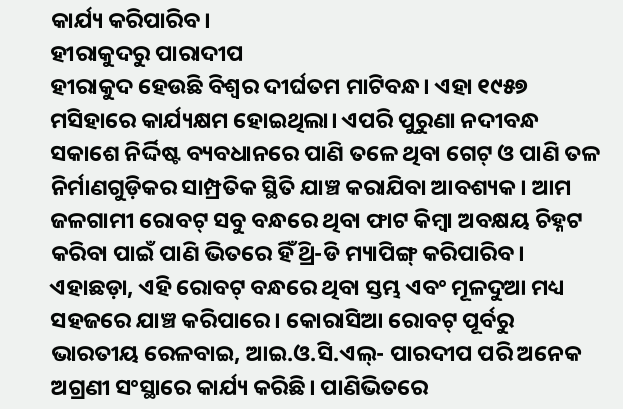କାର୍ଯ୍ୟ କରିପାରିବ।
ହୀରାକୁଦରୁ ପାରାଦୀପ
ହୀରାକୁଦ ହେଉଛି ବିଶ୍ବର ଦୀର୍ଘତମ ମାଟିବନ୍ଧ। ଏହା ୧୯୫୭ ମସିହାରେ କାର୍ଯ୍ୟକ୍ଷମ ହୋଇଥିଲା। ଏପରି ପୁରୁଣା ନଦୀବନ୍ଧ ସକାଶେ ନିର୍ଦ୍ଦିଷ୍ଟ ବ୍ୟବଧାନରେ ପାଣି ତଳେ ଥିବା ଗେଟ୍ ଓ ପାଣି ତଳ ନିର୍ମାଣଗୁଡ଼ିକର ସାମ୍ପ୍ରତିକ ସ୍ଥିତି ଯାଞ୍ଚ କରାଯିବା ଆବଶ୍ୟକ। ଆମ ଜଳଗାମୀ ରୋବଟ୍ ସବୁ ବନ୍ଧରେ ଥିବା ଫାଟ କିମ୍ବା ଅବକ୍ଷୟ ଚିହ୍ନଟ କରିବା ପାଇଁ ପାଣି ଭିତରେ ହିଁ ଥ୍ରି-ଡି ମ୍ୟାପିଙ୍ଗ୍ କରିପାରିବ। ଏହାଛଡ଼ା, ଏହି ରୋବଟ୍ ବନ୍ଧରେ ଥିବା ସ୍ତମ୍ଭ ଏବଂ ମୂଳଦୁଆ ମଧ୍ୟ ସହଜରେ ଯାଞ୍ଚ କରିପାରେ। କୋରାସିଆ ରୋବଟ୍ ପୂର୍ବରୁ ଭାରତୀୟ ରେଳବାଇ, ଆଇ.ଓ.ସି.ଏଲ୍- ପାରଦୀପ ପରି ଅନେକ ଅଗ୍ରଣୀ ସଂସ୍ଥାରେ କାର୍ଯ୍ୟ କରିଛି। ପାଣିଭିତରେ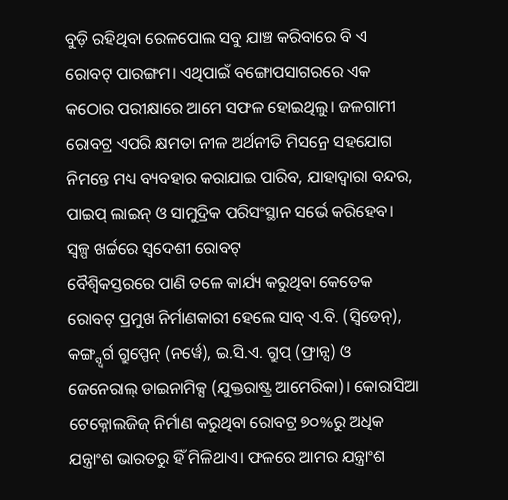ବୁଡ଼ି ରହିଥିବା ରେଳପୋଲ ସବୁ ଯାଞ୍ଚ କରିବାରେ ବି ଏ ରୋବଟ୍ ପାରଙ୍ଗମ। ଏଥିପାଇଁ ବଙ୍ଗୋପସାଗରରେ ଏକ କଠୋର ପରୀକ୍ଷାରେ ଆମେ ସଫଳ ହୋଇଥିଲୁ। ଜଳଗାମୀ ରୋବଟ୍ର ଏପରି କ୍ଷମତା ନୀଳ ଅର୍ଥନୀତି ମିସନ୍ରେ ସହଯୋଗ ନିମନ୍ତେ ମଧ୍ୟ ବ୍ୟବହାର କରାଯାଇ ପାରିବ, ଯାହାଦ୍ବାରା ବନ୍ଦର, ପାଇପ୍ ଲାଇନ୍ ଓ ସାମୁଦ୍ରିକ ପରିସଂସ୍ଥାନ ସର୍ଭେ କରିହେବ।
ସ୍ବଳ୍ପ ଖର୍ଚ୍ଚରେ ସ୍ବଦେଶୀ ରୋବଟ୍
ବୈଶ୍ବିକସ୍ତରରେ ପାଣି ତଳେ କାର୍ଯ୍ୟ କରୁଥିବା କେତେକ ରୋବଟ୍ ପ୍ରମୁଖ ନିର୍ମାଣକାରୀ ହେଲେ ସାବ୍ ଏ.ବି. (ସ୍ବିଡେନ୍), କଙ୍ଗ୍ସ୍ବର୍ଗ ଗ୍ରୁପ୍ପେନ୍ (ନର୍ୱେ), ଇ.ସି.ଏ. ଗ୍ରୁପ୍ (ଫ୍ରାନ୍ସ) ଓ ଜେନେରାଲ୍ ଡାଇନାମିକ୍ସ (ଯୁକ୍ତରାଷ୍ଟ୍ର ଆମେରିକା)। କୋରାସିଆ ଟେକ୍ନୋଲଜିଜ୍ ନିର୍ମାଣ କରୁଥିବା ରୋବଟ୍ର ୭୦%ରୁ ଅଧିକ ଯନ୍ତ୍ରାଂଶ ଭାରତରୁ ହିଁ ମିଳିଥାଏ। ଫଳରେ ଆମର ଯନ୍ତ୍ରାଂଶ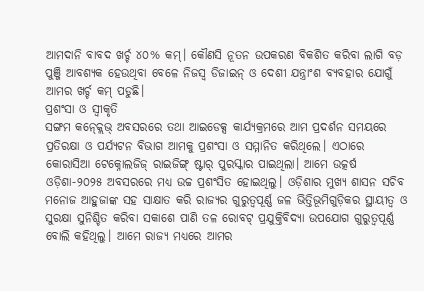ଆମଦାନି ବାବଦ ଖର୍ଚ୍ଚ ୪୦% କମ୍। କୌଣସି ନୂତନ ଉପକରଣ ବିକଶିତ କରିବା ଲାଗି ବଡ଼ ପୁଞ୍ଜି ଆବଶ୍ୟକ ହେଉଥିବା ବେଳେ ନିଜସ୍ବ ଡିଜାଇନ୍ ଓ ଦେଶୀ ଯନ୍ତ୍ରାଂଶ ବ୍ୟବହାର ଯୋଗୁଁ ଆମର ଖର୍ଚ୍ଚ କମ୍ ପଡୁଛି।
ପ୍ରଶଂସା ଓ ସ୍ବୀକୃତି
ସଙ୍ଗମ କନ୍କ୍ଲେଭ୍ ଅବସରରେ ତଥା ଆଇଡେକ୍ସ କାର୍ଯ୍ୟକ୍ରମରେ ଆମ ପ୍ରଦର୍ଶନ ସମୟରେ ପ୍ରତିରକ୍ଷା ଓ ପର୍ଯ୍ୟଟନ ବିଭାଗ ଆମକୁ ପ୍ରଶଂସା ଓ ସମ୍ମାନିତ କରିଥିଲେ। ଏଠାରେ କୋରାସିଆ ଟେକ୍ନୋଲଜିଜ୍ ରାଇଜିଙ୍ଗ୍ ଷ୍ଟାର୍ ପୁରସ୍କାର ପାଇଥିଲା। ଆମେ ଉତ୍କର୍ଷ ଓଡ଼ିଶା-୨୦୨୫ ଅବସରରେ ମଧ୍ୟ ଉଚ୍ଚ ପ୍ରଶଂସିତ ହୋଇଥିଲୁ। ଓଡ଼ିଶାର ମୁଖ୍ୟ ଶାସନ ସଚିବ ମନୋଜ ଆହୁଜାଙ୍କ ସହ ସାକ୍ଷାତ କରି ରାଜ୍ୟର ଗୁରୁତ୍ବପୂର୍ଣ୍ଣ ଜଳ ଭିତ୍ତିଭୂମିଗୁଡ଼ିକର ସ୍ଥାୟୀତ୍ବ ଓ ସୁରକ୍ଷା ସୁନିଶ୍ଚିତ କରିବା ସକାଶେ ପାଣି ତଳ ରୋବଟ୍ ପ୍ରଯୁକ୍ତିବିଦ୍ୟା ଉପଯୋଗ ଗୁରୁତ୍ବପୂର୍ଣ୍ଣ ବୋଲି କହିଥିଲୁ। ଆମେ ରାଜ୍ୟ ମଧ୍ୟରେ ଆମର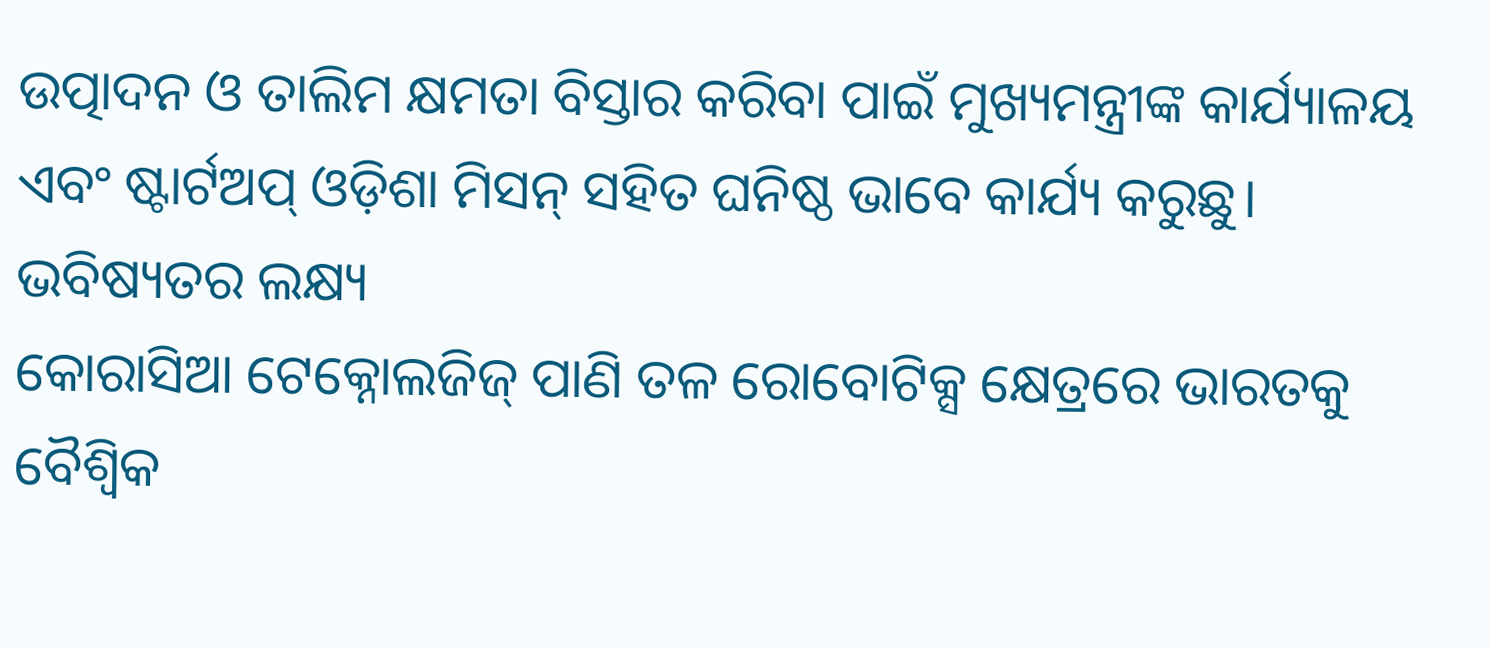ଉତ୍ପାଦନ ଓ ତାଲିମ କ୍ଷମତା ବିସ୍ତାର କରିବା ପାଇଁ ମୁଖ୍ୟମନ୍ତ୍ରୀଙ୍କ କାର୍ଯ୍ୟାଳୟ ଏବଂ ଷ୍ଟାର୍ଟଅପ୍ ଓଡ଼ିଶା ମିସନ୍ ସହିତ ଘନିଷ୍ଠ ଭାବେ କାର୍ଯ୍ୟ କରୁଛୁ।
ଭବିଷ୍ୟତର ଲକ୍ଷ୍ୟ
କୋରାସିଆ ଟେକ୍ନୋଲଜିଜ୍ ପାଣି ତଳ ରୋବୋଟିକ୍ସ କ୍ଷେତ୍ରରେ ଭାରତକୁ ବୈଶ୍ବିକ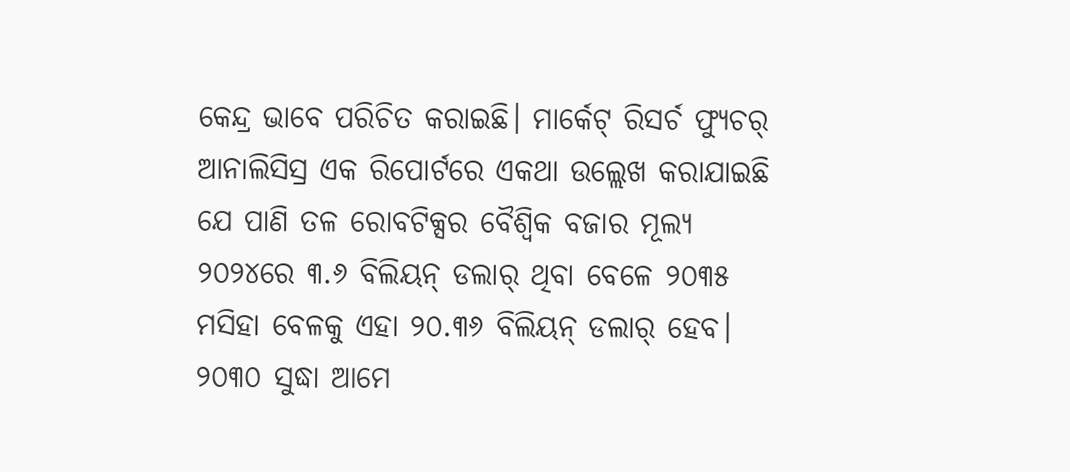କେନ୍ଦ୍ର ଭାବେ ପରିଚିତ କରାଇଛି। ମାର୍କେଟ୍ ରିସର୍ଚ ଫ୍ୟୁଚର୍ ଆନାଲିସିସ୍ର ଏକ ରିପୋର୍ଟରେ ଏକଥା ଉଲ୍ଲେଖ କରାଯାଇଛି ଯେ ପାଣି ତଳ ରୋବଟିକ୍ସର ବୈଶ୍ବିକ ବଜାର ମୂଲ୍ୟ ୨୦୨୪ରେ ୩.୬ ବିଲିୟନ୍ ଡଲାର୍ ଥିବା ବେଳେ ୨୦୩୫ ମସିହା ବେଳକୁ ଏହା ୨୦.୩୬ ବିଲିୟନ୍ ଡଲାର୍ ହେବ। ୨୦୩୦ ସୁଦ୍ଧା ଆମେ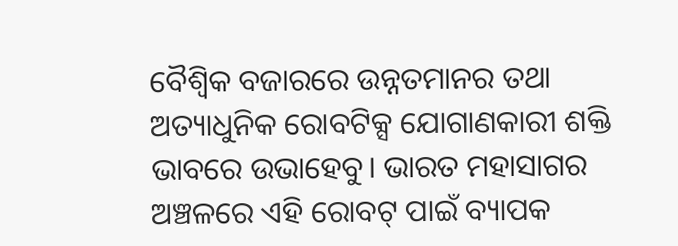ବୈଶ୍ବିକ ବଜାରରେ ଉନ୍ନତମାନର ତଥା ଅତ୍ୟାଧୁନିକ ରୋବଟିକ୍ସ ଯୋଗାଣକାରୀ ଶକ୍ତି ଭାବରେ ଉଭାହେବୁ। ଭାରତ ମହାସାଗର ଅଞ୍ଚଳରେ ଏହି ରୋବଟ୍ ପାଇଁ ବ୍ୟାପକ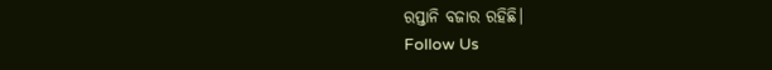ରପ୍ତାନି ବଜାର ରହିଛି।
Follow Us